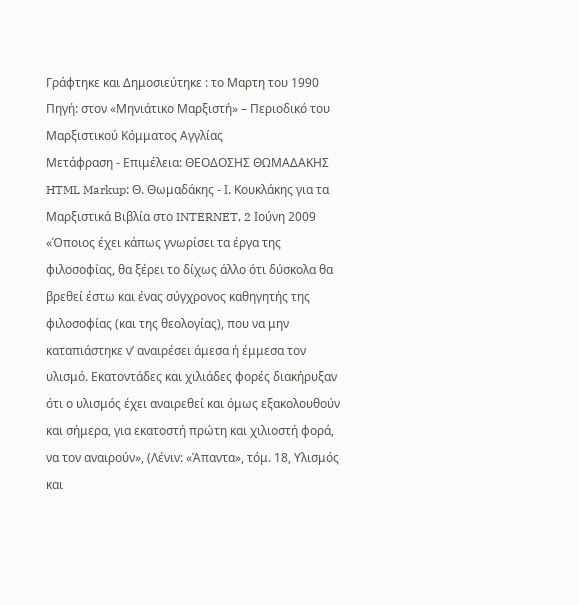Γράφτηκε και Δημοσιεύτηκε : το Μαρτη του 1990
Πηγή: στον «Μηνιάτικο Μαρξιστή» – Περιοδικό του Μαρξιστικού Κόμματος Αγγλίας
Μετάφραση - Επιμέλεια: ΘΕΟΔΟΣΗΣ ΘΩΜΑΔΑΚΗΣ
HTML Markup: Θ. Θωμαδάκης - Ι. Κουκλάκης για τα Μαρξιστικά Βιβλία στο INTERNET, 2 Ιούνη 2009
«Όποιος έχει κάπως γνωρίσει τα έργα της φιλοσοφίας, θα ξέρει το δίχως άλλο ότι δύσκολα θα βρεθεί έστω και ένας σύγχρονος καθηγητής της φιλοσοφίας (και της θεολογίας), που να μην καταπιάστηκε ν’ αναιρέσει άμεσα ή έμμεσα τον υλισμό. Εκατοντάδες και χιλιάδες φορές διακήρυξαν ότι ο υλισμός έχει αναιρεθεί και όμως εξακολουθούν και σήμερα, για εκατοστή πρώτη και χιλιοστή φορά, να τον αναιρούν», (Λένιν: «Άπαντα», τόμ. 18, Υλισμός και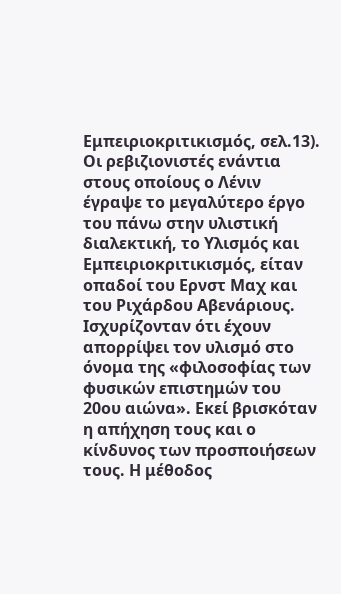Εμπειριοκριτικισμός, σελ.13).
Οι ρεβιζιονιστές ενάντια στους οποίους ο Λένιν έγραψε το μεγαλύτερο έργο του πάνω στην υλιστική διαλεκτική, το Υλισμός και Εμπειριοκριτικισμός, είταν οπαδοί του Ερνστ Μαχ και του Ριχάρδου Αβενάριους.
Ισχυρίζονταν ότι έχουν απορρίψει τον υλισμό στο όνομα της «φιλοσοφίας των φυσικών επιστημών του 20ου αιώνα». Εκεί βρισκόταν η απήχηση τους και ο κίνδυνος των προσποιήσεων τους. Η μέθοδος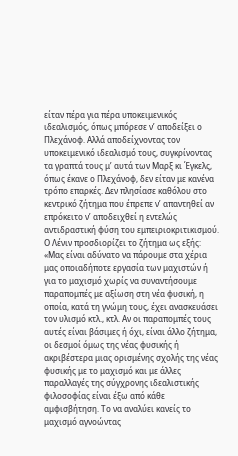είταν πέρα για πέρα υποκειμενικός ιδεαλισμός, όπως μπόρεσε ν’ αποδείξει ο Πλεχάνοφ. Αλλά αποδείχνοντας τον υποκειμενικό ιδεαλισμό τους, συγκρίνοντας τα γραπτά τους μ’ αυτά των Μαρξ κι Έγκελς, όπως έκανε ο Πλεχάνοφ, δεν είταν με κανένα τρόπο επαρκές. Δεν πλησίασε καθόλου στο κεντρικό ζήτημα που έπρεπε ν’ απαντηθεί αν επρόκειτο ν’ αποδειχθεί η εντελώς αντιδραστική φύση του εμπειριοκριτικισμού. Ο Λένιν προσδιορίζει το ζήτημα ως εξής:
«Μας είναι αδύνατο να πάρουμε στα χέρια μας οποιαδήποτε εργασία των μαχιστών ή για το μαχισμό χωρίς να συναντήσουμε παραπομπές με αξίωση στη νέα φυσική, η οποία, κατά τη γνώμη τους, έχει ανασκευάσει τον υλισμό κτλ., κτλ. Αν οι παραπομπές τους αυτές είναι βάσιμες ή όχι, είναι άλλο ζήτημα, οι δεσμοί όμως της νέας φυσικής ή ακριβέστερα μιας ορισμένης σχολής της νέας φυσικής με το μαχισμό και με άλλες παραλλαγές της σύγχρονης ιδεαλιστικής φιλοσοφίας είναι έξω από κάθε αμφισβήτηση. Το να αναλύει κανείς το μαχισμό αγνοώντας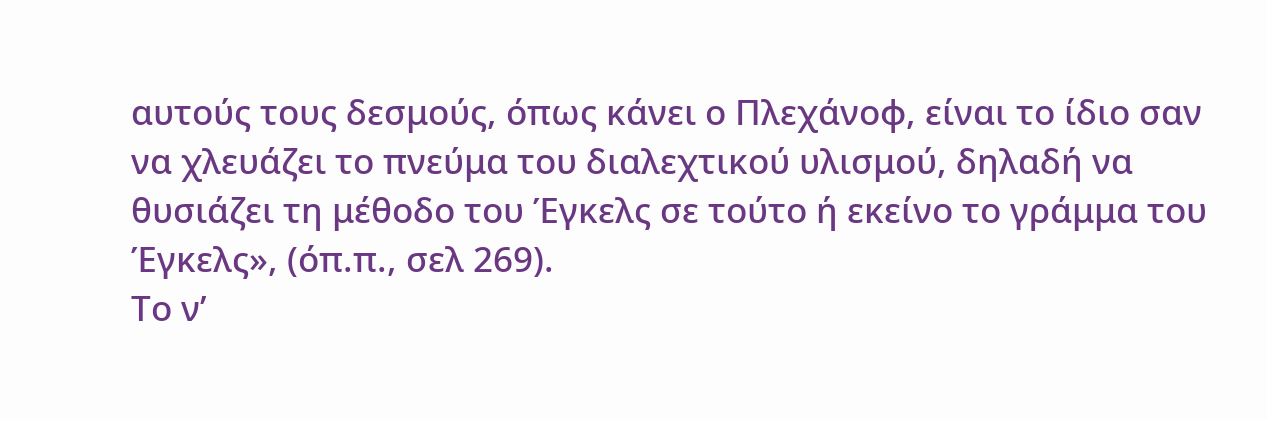αυτούς τους δεσμούς, όπως κάνει ο Πλεχάνοφ, είναι το ίδιο σαν να χλευάζει το πνεύμα του διαλεχτικού υλισμού, δηλαδή να θυσιάζει τη μέθοδο του Έγκελς σε τούτο ή εκείνο το γράμμα του Έγκελς», (όπ.π., σελ 269).
Το ν’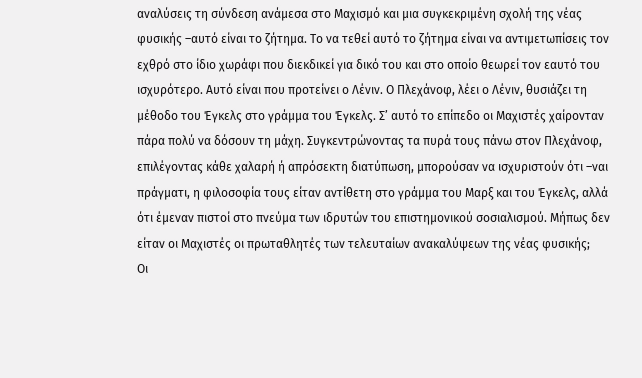αναλύσεις τη σύνδεση ανάμεσα στο Μαχισμό και μια συγκεκριμένη σχολή της νέας φυσικής –αυτό είναι το ζήτημα. Το να τεθεί αυτό το ζήτημα είναι να αντιμετωπίσεις τον εχθρό στο ίδιο χωράφι που διεκδικεί για δικό του και στο οποίο θεωρεί τον εαυτό του ισχυρότερο. Αυτό είναι που προτείνει ο Λένιν. Ο Πλεχάνοφ, λέει ο Λένιν, θυσιάζει τη μέθοδο του Έγκελς στο γράμμα του Έγκελς. Σ’ αυτό το επίπεδο οι Μαχιστές χαίρονταν πάρα πολύ να δόσουν τη μάχη. Συγκεντρώνοντας τα πυρά τους πάνω στον Πλεχάνοφ, επιλέγοντας κάθε χαλαρή ή απρόσεκτη διατύπωση, μπορούσαν να ισχυριστούν ότι –ναι πράγματι, η φιλοσοφία τους είταν αντίθετη στο γράμμα του Μαρξ και του Έγκελς, αλλά ότι έμεναν πιστοί στο πνεύμα των ιδρυτών του επιστημονικού σοσιαλισμού. Μήπως δεν είταν οι Μαχιστές οι πρωταθλητές των τελευταίων ανακαλύψεων της νέας φυσικής;
Οι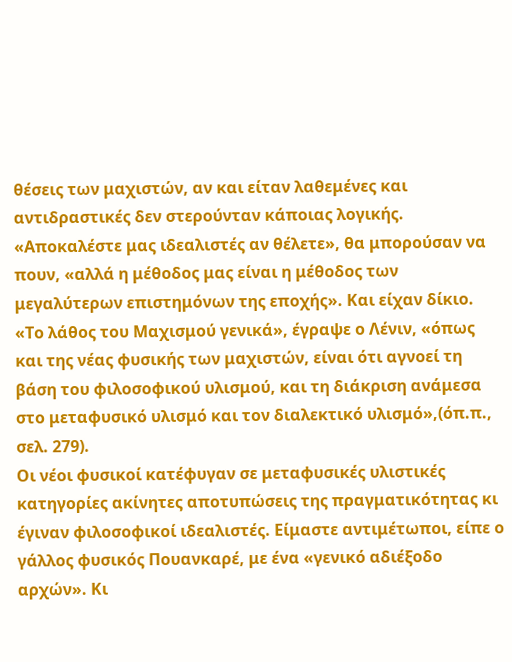θέσεις των μαχιστών, αν και είταν λαθεμένες και αντιδραστικές δεν στερούνταν κάποιας λογικής. «Αποκαλέστε μας ιδεαλιστές αν θέλετε», θα μπορούσαν να πουν, «αλλά η μέθοδος μας είναι η μέθοδος των μεγαλύτερων επιστημόνων της εποχής». Και είχαν δίκιο. «Το λάθος του Μαχισμού γενικά», έγραψε ο Λένιν, «όπως και της νέας φυσικής των μαχιστών, είναι ότι αγνοεί τη βάση του φιλοσοφικού υλισμού, και τη διάκριση ανάμεσα στο μεταφυσικό υλισμό και τον διαλεκτικό υλισμό»,(όπ.π., σελ. 279).
Οι νέοι φυσικοί κατέφυγαν σε μεταφυσικές υλιστικές κατηγορίες ακίνητες αποτυπώσεις της πραγματικότητας κι έγιναν φιλοσοφικοί ιδεαλιστές. Είμαστε αντιμέτωποι, είπε ο γάλλος φυσικός Πουανκαρέ, με ένα «γενικό αδιέξοδο αρχών». Κι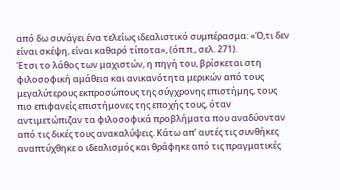από δω συνάγει ένα τελείως ιδεαλιστικό συμπέρασμα: «Ό,τι δεν είναι σκέψη, είναι καθαρό τίποτα», (όπ.π., σελ. 271).
Έτσι το λάθος των μαχιστών, η πηγή του, βρίσκεται στη φιλοσοφική αμάθεια και ανικανότητα μερικών από τους μεγαλύτερους εκπροσώπους της σύγχρονης επιστήμης, τους πιο επιφανείς επιστήμονες της εποχής τους, όταν αντιμετώπιζαν τα φιλοσοφικά προβλήματα που αναδύονταν από τις δικές τους ανακαλύψεις. Κάτω απ’ αυτές τις συνθήκες αναπτύχθηκε ο ιδεαλισμός και θράφηκε από τις πραγματικές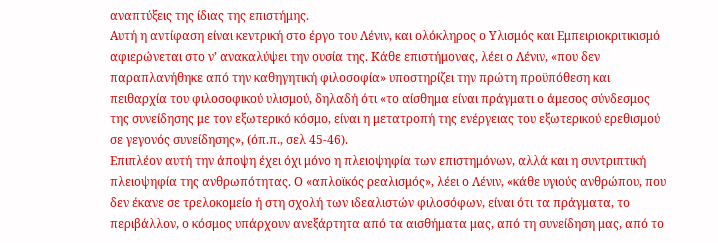αναπτύξεις της ίδιας της επιστήμης.
Αυτή η αντίφαση είναι κεντρική στο έργο του Λένιν, και ολόκληρος ο Υλισμός και Εμπειριοκριτικισμό αφιερώνεται στο ν’ ανακαλύψει την ουσία της. Κάθε επιστήμονας, λέει ο Λένιν, «που δεν παραπλανήθηκε από την καθηγητική φιλοσοφία» υποστηρίζει την πρώτη προϋπόθεση και πειθαρχία του φιλοσοφικού υλισμού, δηλαδή ότι «το αίσθημα είναι πράγματι ο άμεσος σύνδεσμος της συνείδησης με τον εξωτερικό κόσμο, είναι η μετατροπή της ενέργειας του εξωτερικού ερεθισμού σε γεγονός συνείδησης», (όπ.π., σελ 45-46).
Επιπλέον αυτή την άποψη έχει όχι μόνο η πλειοψηφία των επιστημόνων, αλλά και η συντριπτική πλειοψηφία της ανθρωπότητας. Ο «απλοϊκός ρεαλισμός», λέει ο Λένιν, «κάθε υγιούς ανθρώπου, που δεν έκανε σε τρελοκομείο ή στη σχολή των ιδεαλιστών φιλοσόφων, είναι ότι τα πράγματα, το περιβάλλον, ο κόσμος υπάρχουν ανεξάρτητα από τα αισθήματα μας, από τη συνείδηση μας, από το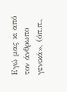Εγώ μας κι από τον άνθρωπο γενικά», (όπ.π.,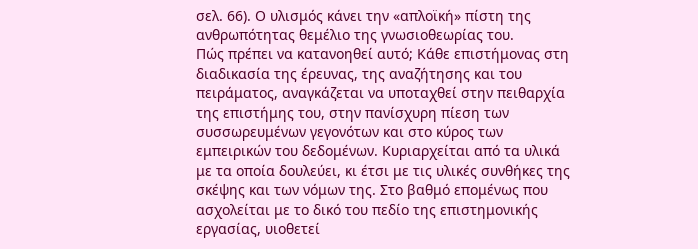σελ. 66). Ο υλισμός κάνει την «απλοϊκή» πίστη της ανθρωπότητας θεμέλιο της γνωσιοθεωρίας του.
Πώς πρέπει να κατανοηθεί αυτό; Κάθε επιστήμονας στη διαδικασία της έρευνας, της αναζήτησης και του πειράματος, αναγκάζεται να υποταχθεί στην πειθαρχία της επιστήμης του, στην πανίσχυρη πίεση των συσσωρευμένων γεγονότων και στο κύρος των εμπειρικών του δεδομένων. Κυριαρχείται από τα υλικά με τα οποία δουλεύει, κι έτσι με τις υλικές συνθήκες της σκέψης και των νόμων της. Στο βαθμό επομένως που ασχολείται με το δικό του πεδίο της επιστημονικής εργασίας, υιοθετεί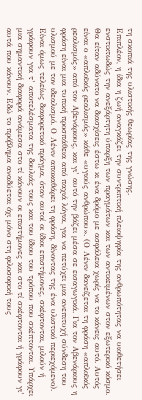τη σκοπιά της υλιστικής θεωρίας της γνώσης.
Επιπλέον, η ίδια η ζωή αναγκάζει την συντριπτική πλειοψηφία της ανθρωπότητας να υιοθετήσει ενστικτωδώς την ανεξάρτητη ύπαρξη των πραγμάτων και των αντικειμένων στον εξωτερικό κόσμο. Θα είταν αδύνατο να διασχίσεις έστω κι ένα δρόμο με ασφάλεια χωρίς να το κάνεις αυτό. Αυτός είναι ο «απλοϊκός ρεαλισμός» κάθε «υγιούς ανθρώπου». (Ο Λένιν δανείζεται τη φράση «απλοϊκός ρεαλισμός» από τον Αβενάριους, και γι’ αυτό την βάζει μέσα σε εισαγωγικά. Για τον Αβενάριους η φράση είναι μια τυπική προσπάθεια από παχιά λόγια, για να πετύχει μια ανεπιτυχή σύνδεση του υλισμού με τον ιδεαλισμό. Ο Λένιν αποκαθάρει τη φράση, δίνοντας της ένα υλιστικό περιεχόμενο).
Είναι όμως τελείως διαφορετικό πράγμα, όταν αυτοί οι ίδιοι επιστήμονες, σκέφτονται, μιλούν ή γράφουν για τ’ αποτελέσματα της δουλιάς τους και του ίδιου του τρόπου που σκέπτονται. Υπάρχει μια σημαντική διαφορά ανάμεσα στο τί κάνουν οι επιστήμονες και στο τί σκέφτονται ή γράφουν γι’ αυτά που κάνουν. Εδώ το πρόβλημα αναδύεται όχι μόνο στη φιλοσοφική τους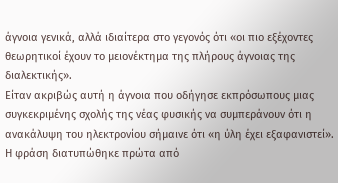άγνοια γενικά, αλλά ιδιαίτερα στο γεγονός ότι «οι πιο εξέχοντες θεωρητικοί έχουν το μειονέκτημα της πλήρους άγνοιας της διαλεκτικής».
Είταν ακριβώς αυτή η άγνοια που οδήγησε εκπρόσωπους μιας συγκεκριμένης σχολής της νέας φυσικής να συμπεράνουν ότι η ανακάλυψη του ηλεκτρονίου σήμαινε ότι «η ύλη έχει εξαφανιστεί». Η φράση διατυπώθηκε πρώτα από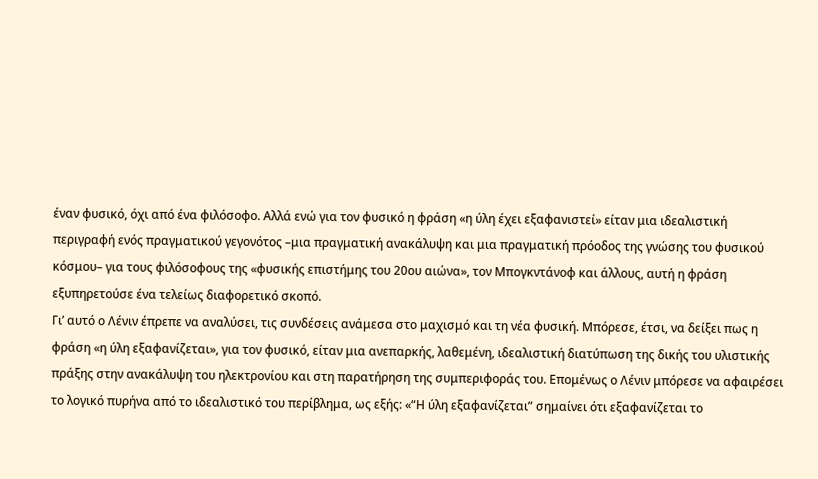έναν φυσικό, όχι από ένα φιλόσοφο. Αλλά ενώ για τον φυσικό η φράση «η ύλη έχει εξαφανιστεί» είταν μια ιδεαλιστική περιγραφή ενός πραγματικού γεγονότος –μια πραγματική ανακάλυψη και μια πραγματική πρόοδος της γνώσης του φυσικού κόσμου– για τους φιλόσοφους της «φυσικής επιστήμης του 20ου αιώνα», τον Μπογκντάνοφ και άλλους, αυτή η φράση εξυπηρετούσε ένα τελείως διαφορετικό σκοπό.
Γι’ αυτό ο Λένιν έπρεπε να αναλύσει, τις συνδέσεις ανάμεσα στο μαχισμό και τη νέα φυσική. Μπόρεσε, έτσι, να δείξει πως η φράση «η ύλη εξαφανίζεται», για τον φυσικό, είταν μια ανεπαρκής, λαθεμένη, ιδεαλιστική διατύπωση της δικής του υλιστικής πράξης στην ανακάλυψη του ηλεκτρονίου και στη παρατήρηση της συμπεριφοράς του. Επομένως ο Λένιν μπόρεσε να αφαιρέσει το λογικό πυρήνα από το ιδεαλιστικό του περίβλημα, ως εξής: «“Η ύλη εξαφανίζεται” σημαίνει ότι εξαφανίζεται το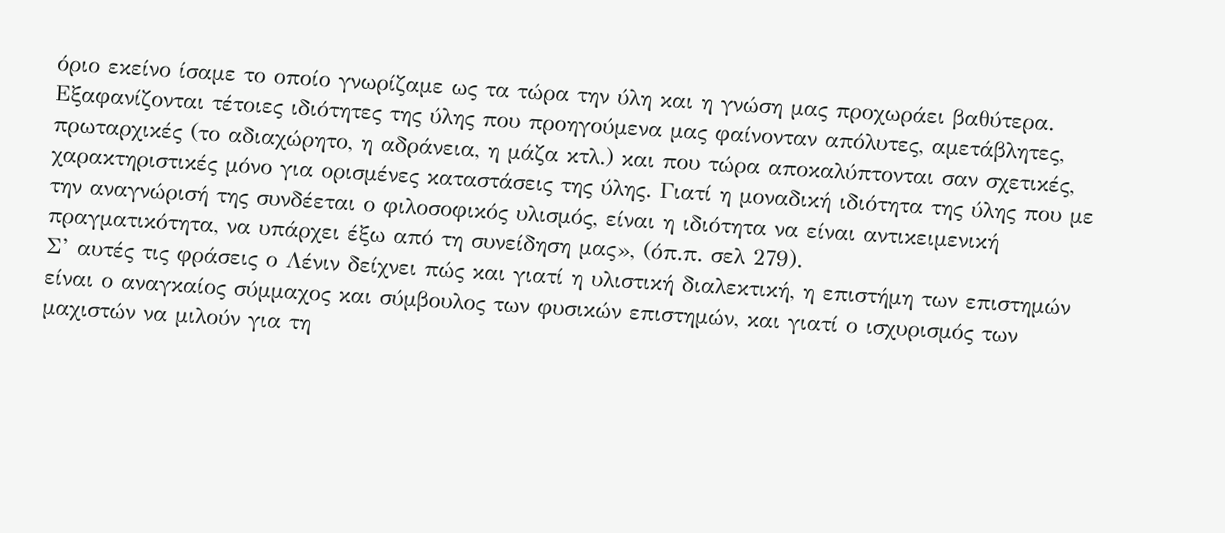όριο εκείνο ίσαμε το οποίο γνωρίζαμε ως τα τώρα την ύλη και η γνώση μας προχωράει βαθύτερα. Εξαφανίζονται τέτοιες ιδιότητες της ύλης που προηγούμενα μας φαίνονταν απόλυτες, αμετάβλητες, πρωταρχικές (το αδιαχώρητο, η αδράνεια, η μάζα κτλ.) και που τώρα αποκαλύπτονται σαν σχετικές, χαρακτηριστικές μόνο για ορισμένες καταστάσεις της ύλης. Γιατί η μοναδική ιδιότητα της ύλης που με την αναγνώρισή της συνδέεται ο φιλοσοφικός υλισμός, είναι η ιδιότητα να είναι αντικειμενική πραγματικότητα, να υπάρχει έξω από τη συνείδηση μας», (όπ.π. σελ 279).
Σ’ αυτές τις φράσεις ο Λένιν δείχνει πώς και γιατί η υλιστική διαλεκτική, η επιστήμη των επιστημών είναι ο αναγκαίος σύμμαχος και σύμβουλος των φυσικών επιστημών, και γιατί ο ισχυρισμός των μαχιστών να μιλούν για τη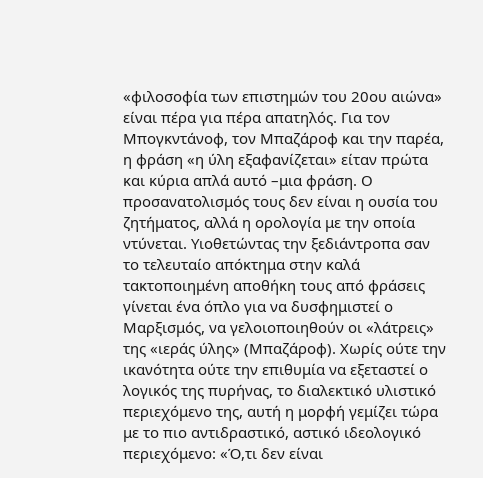«φιλοσοφία των επιστημών του 20ου αιώνα» είναι πέρα για πέρα απατηλός. Για τον Μπογκντάνοφ, τον Μπαζάροφ και την παρέα, η φράση «η ύλη εξαφανίζεται» είταν πρώτα και κύρια απλά αυτό –μια φράση. Ο προσανατολισμός τους δεν είναι η ουσία του ζητήματος, αλλά η ορολογία με την οποία ντύνεται. Υιοθετώντας την ξεδιάντροπα σαν το τελευταίο απόκτημα στην καλά τακτοποιημένη αποθήκη τους από φράσεις γίνεται ένα όπλο για να δυσφημιστεί ο Μαρξισμός, να γελοιοποιηθούν οι «λάτρεις» της «ιεράς ύλης» (Μπαζάροφ). Χωρίς ούτε την ικανότητα ούτε την επιθυμία να εξεταστεί ο λογικός της πυρήνας, το διαλεκτικό υλιστικό περιεχόμενο της, αυτή η μορφή γεμίζει τώρα με το πιο αντιδραστικό, αστικό ιδεολογικό περιεχόμενο: «Ό,τι δεν είναι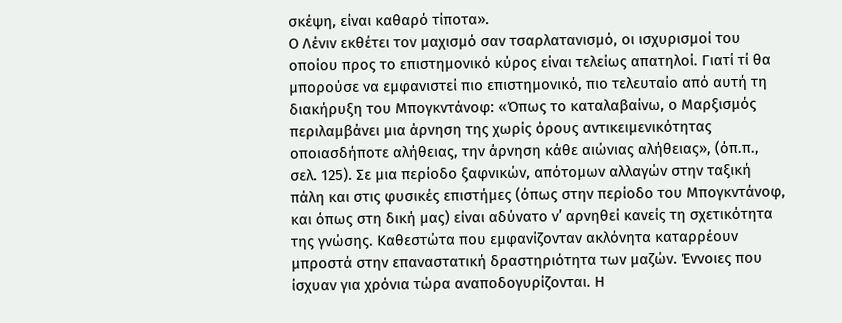σκέψη, είναι καθαρό τίποτα».
Ο Λένιν εκθέτει τον μαχισμό σαν τσαρλατανισμό, οι ισχυρισμοί του οποίου προς το επιστημονικό κύρος είναι τελείως απατηλοί. Γιατί τί θα μπορούσε να εμφανιστεί πιο επιστημονικό, πιο τελευταίο από αυτή τη διακήρυξη του Μπογκντάνοφ: «Όπως το καταλαβαίνω, ο Μαρξισμός περιλαμβάνει μια άρνηση της χωρίς όρους αντικειμενικότητας οποιασδήποτε αλήθειας, την άρνηση κάθε αιώνιας αλήθειας», (όπ.π., σελ. 125). Σε μια περίοδο ξαφνικών, απότομων αλλαγών στην ταξική πάλη και στις φυσικές επιστήμες (όπως στην περίοδο του Μπογκντάνοφ, και όπως στη δική μας) είναι αδύνατο ν’ αρνηθεί κανείς τη σχετικότητα της γνώσης. Καθεστώτα που εμφανίζονταν ακλόνητα καταρρέουν μπροστά στην επαναστατική δραστηριότητα των μαζών. Έννοιες που ίσχυαν για χρόνια τώρα αναποδογυρίζονται. Η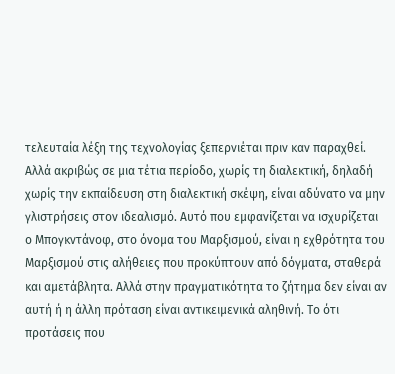τελευταία λέξη της τεχνολογίας ξεπερνιέται πριν καν παραχθεί.
Αλλά ακριβώς σε μια τέτια περίοδο, χωρίς τη διαλεκτική, δηλαδή χωρίς την εκπαίδευση στη διαλεκτική σκέψη, είναι αδύνατο να μην γλιστρήσεις στον ιδεαλισμό. Αυτό που εμφανίζεται να ισχυρίζεται ο Μπογκντάνοφ, στο όνομα του Μαρξισμού, είναι η εχθρότητα του Μαρξισμού στις αλήθειες που προκύπτουν από δόγματα, σταθερά και αμετάβλητα. Αλλά στην πραγματικότητα το ζήτημα δεν είναι αν αυτή ή η άλλη πρόταση είναι αντικειμενικά αληθινή. Το ότι προτάσεις που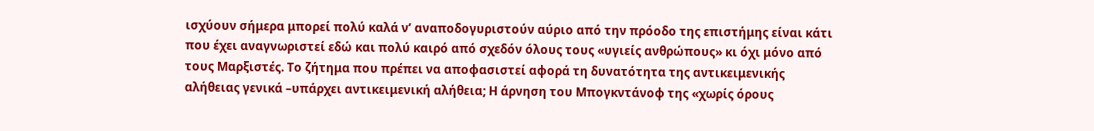ισχύουν σήμερα μπορεί πολύ καλά ν’ αναποδογυριστούν αύριο από την πρόοδο της επιστήμης είναι κάτι που έχει αναγνωριστεί εδώ και πολύ καιρό από σχεδόν όλους τους «υγιείς ανθρώπους» κι όχι μόνο από τους Μαρξιστές. Το ζήτημα που πρέπει να αποφασιστεί αφορά τη δυνατότητα της αντικειμενικής αλήθειας γενικά –υπάρχει αντικειμενική αλήθεια; Η άρνηση του Μπογκντάνοφ της «χωρίς όρους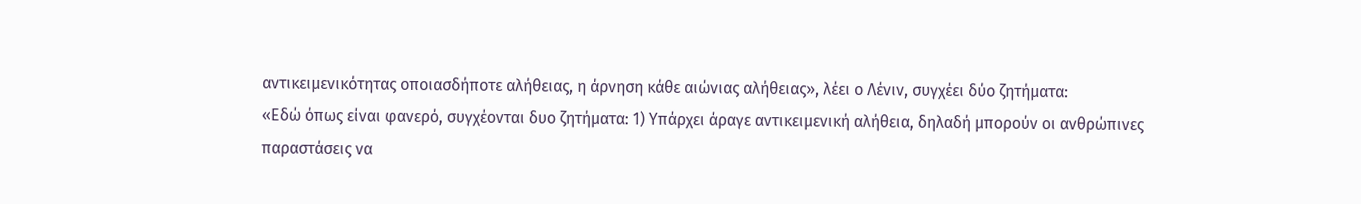αντικειμενικότητας οποιασδήποτε αλήθειας, η άρνηση κάθε αιώνιας αλήθειας», λέει ο Λένιν, συγχέει δύο ζητήματα:
«Εδώ όπως είναι φανερό, συγχέονται δυο ζητήματα: 1) Υπάρχει άραγε αντικειμενική αλήθεια, δηλαδή μπορούν οι ανθρώπινες παραστάσεις να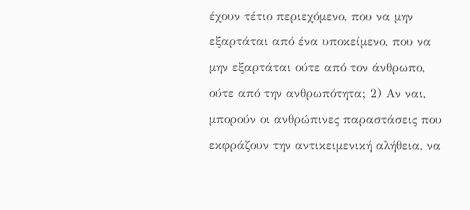έχουν τέτιο περιεχόμενο, που να μην εξαρτάται από ένα υποκείμενο, που να μην εξαρτάται ούτε από τον άνθρωπο, ούτε από την ανθρωπότητα; 2) Αν ναι, μπορούν οι ανθρώπινες παραστάσεις που εκφράζουν την αντικειμενική αλήθεια, να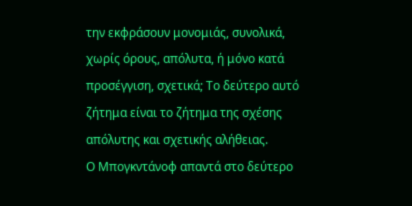την εκφράσουν μονομιάς, συνολικά, χωρίς όρους, απόλυτα, ή μόνο κατά προσέγγιση, σχετικά; Το δεύτερο αυτό ζήτημα είναι το ζήτημα της σχέσης απόλυτης και σχετικής αλήθειας.
Ο Μπογκντάνοφ απαντά στο δεύτερο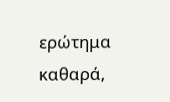ερώτημα καθαρά,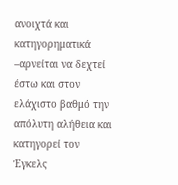ανοιχτά και κατηγορηματικά –αρνείται να δεχτεί έστω και στον ελάχιστο βαθμό την απόλυτη αλήθεια και κατηγορεί τον Έγκελς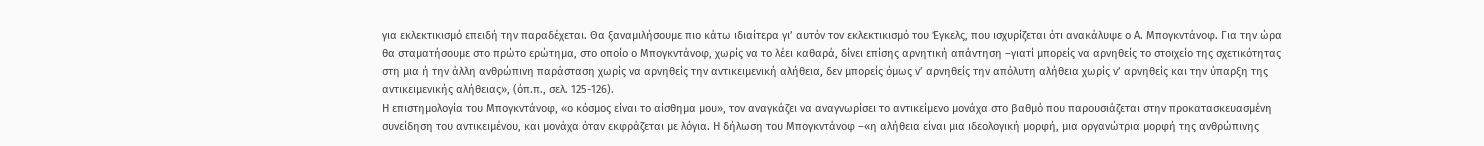για εκλεκτικισμό επειδή την παραδέχεται. Θα ξαναμιλήσουμε πιο κάτω ιδιαίτερα γι’ αυτόν τον εκλεκτικισμό του Έγκελς, που ισχυρίζεται ότι ανακάλυψε ο Α. Μπογκντάνοφ. Για την ώρα θα σταματήσουμε στο πρώτο ερώτημα, στο οποίο ο Μπογκντάνοφ, χωρίς να το λέει καθαρά, δίνει επίσης αρνητική απάντηση –γιατί μπορείς να αρνηθείς το στοιχείο της σχετικότητας στη μια ή την άλλη ανθρώπινη παράσταση χωρίς να αρνηθείς την αντικειμενική αλήθεια, δεν μπορείς όμως ν’ αρνηθείς την απόλυτη αλήθεια χωρίς ν’ αρνηθείς και την ύπαρξη της αντικειμενικής αλήθειας», (όπ.π., σελ. 125-126).
Η επιστημολογία του Μπογκντάνοφ, «ο κόσμος είναι το αίσθημα μου», τον αναγκάζει να αναγνωρίσει το αντικείμενο μονάχα στο βαθμό που παρουσιάζεται στην προκατασκευασμένη συνείδηση του αντικειμένου, και μονάχα όταν εκφράζεται με λόγια. Η δήλωση του Μπογκντάνοφ –«η αλήθεια είναι μια ιδεολογική μορφή, μια οργανώτρια μορφή της ανθρώπινης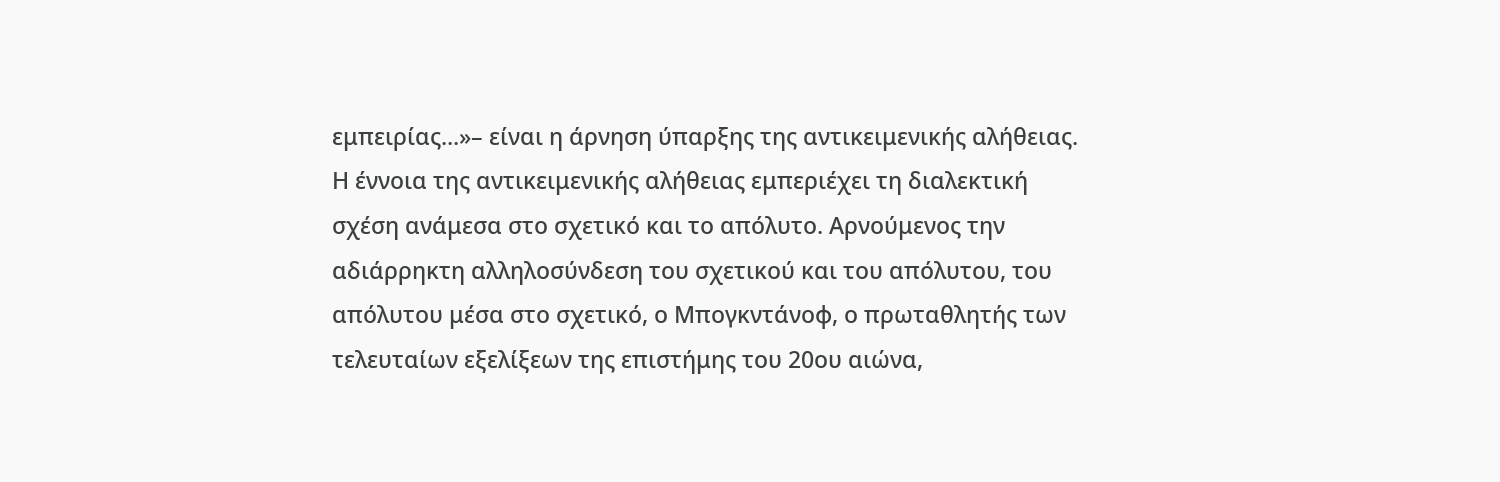εμπειρίας...»– είναι η άρνηση ύπαρξης της αντικειμενικής αλήθειας. Η έννοια της αντικειμενικής αλήθειας εμπεριέχει τη διαλεκτική σχέση ανάμεσα στο σχετικό και το απόλυτο. Αρνούμενος την αδιάρρηκτη αλληλοσύνδεση του σχετικού και του απόλυτου, του απόλυτου μέσα στο σχετικό, ο Μπογκντάνοφ, ο πρωταθλητής των τελευταίων εξελίξεων της επιστήμης του 20ου αιώνα,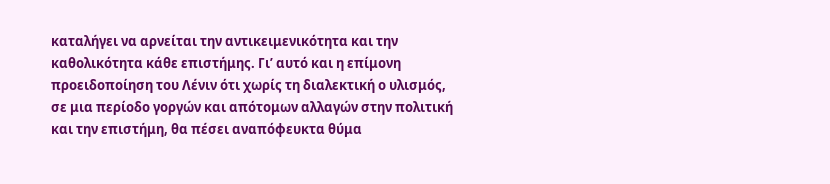καταλήγει να αρνείται την αντικειμενικότητα και την καθολικότητα κάθε επιστήμης. Γι’ αυτό και η επίμονη προειδοποίηση του Λένιν ότι χωρίς τη διαλεκτική ο υλισμός, σε μια περίοδο γοργών και απότομων αλλαγών στην πολιτική και την επιστήμη, θα πέσει αναπόφευκτα θύμα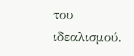του ιδεαλισμού.